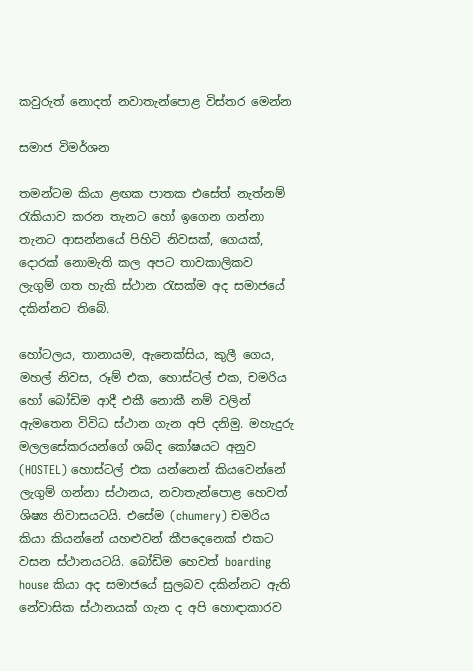කවුරුත් නොදත් නවාතැන්පොළ විස්තර මෙන්න

සමාජ විමර්ශන

තමන්ටම කියා ළඟක පාතක එසේත් නැත්නම් රැකියාව කරන තැනට හෝ ඉගෙන ගන්නා තැනට ආසන්නයේ පිහිටි නිවසක්, ගෙයක්, දොරක් නොමැති කල අපට තාවකාලිකව ලැගුම් ගත හැකි ස්ථාන රැසක්ම අද සමාජයේ දකින්නට තිබේ.

හෝටලය, තානායම, ඇනෙක්සිය, කුලී ගෙය, මහල් නිවස, රූම් එක, හොස්ටල් එක, චමරිය හෝ බෝඩිම ආදී එකී නොකී නම් වලින් ඇමතෙන විවිධ ස්ථාන ගැන අපි දනිමු. මහැදුරු මලලසේකරයන්ගේ ශබ්ද කෝෂයට අනුව (HOSTEL) හොස්ටල් එක යන්නෙන් කියවෙන්නේ ලැගුම් ගන්නා ස්ථානය, නවාතැන්පොළ හෙවත් ශිෂ්‍ය නිවාසයටයි. එසේම (chumery) චමරිය කියා කියන්නේ යහළුවන් කීපදෙනෙක් එකට වසන ස්ථානයටයි. බෝඩිම හෙවත් boarding house කියා අද සමාජයේ සුලබව දකින්නට ඇති නේවාසික ස්ථානයක් ගැන ද අපි හොඳාකාරව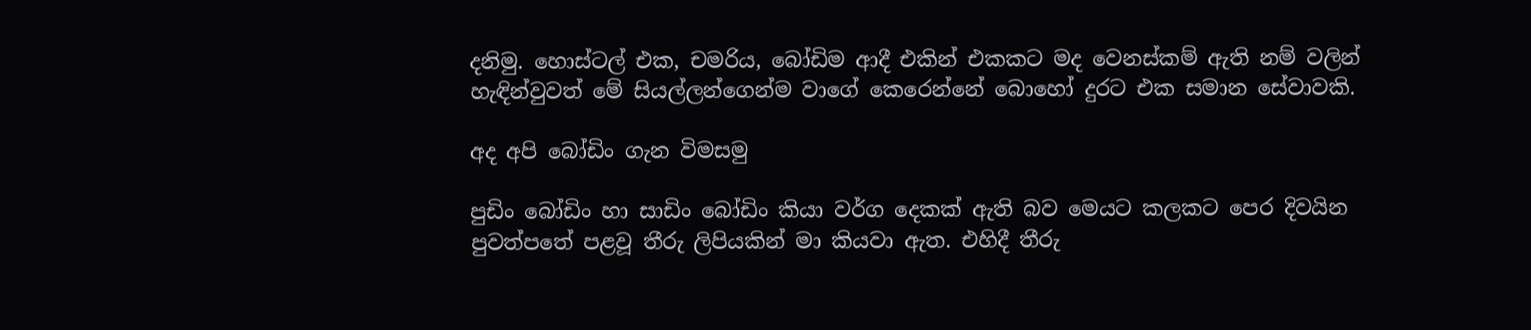දනිමු. හොස්ටල් එක, චමරිය, බෝඩිම ආදී එකින් එකකට මද වෙනස්කම් ඇති නම් වලින් හැඳින්වුවත් මේ සියල්ලන්ගෙන්ම වාගේ කෙරෙන්නේ බොහෝ දුරට එක සමාන සේවාවකි.

අද අපි බෝඩිං ගැන විමසමු

පුඩිං බෝඩිං හා සාඩිං බෝඩිං කියා වර්ග දෙකක් ඇති බව මෙයට කලකට පෙර දිවයින පුවත්පතේ පළවූ තීරු ලිපියකින් මා කියවා ඇත. එහිදී තීරු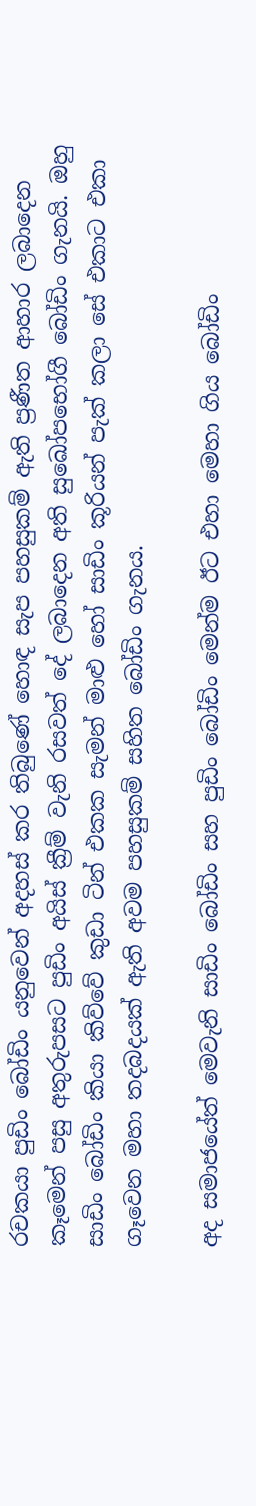රචකයා පුඩිං බෝඩිං යනුවෙන් අදහස් කර තිබුණේ හොඳ සැප පහසුකම් ඇති ප්‍රණීත ආහාර ලබාදෙන කෑමෙන් පසු අතුරුපසට පුඩිං අයිස් ක්‍රීම් වැනි රසවත් දේ ලබාදෙන අති සුඛෝපභෝගී බෝඩිං ගැනයි. ඔහු සාඩිං බෝඩිං කියා කිව්වේ කුඩා ටින් එකක සැමන් මාළු හෝ සාඩිං කූරියන් පැක් කලා සේ එකාට එකා ගෑවෙන මහා තදබදයක් ඇති අවම පහසුකම් සහිත බෝඩිං ගැනය.

අද සමාජයේත් මෙවැනි සාඩිං බෝඩිං සහ පුඩිං බෝඩිං මෙන්ම ඊට එහා මෙහා ගිය බෝඩිං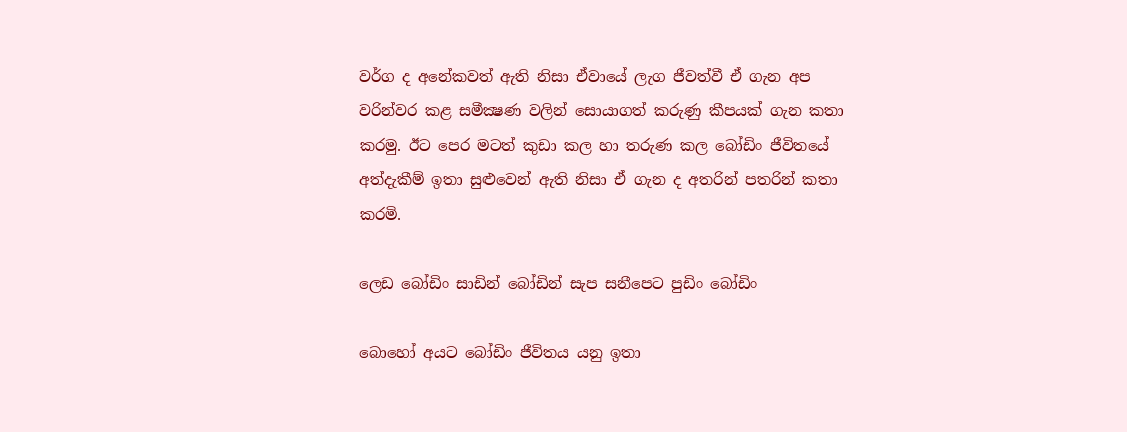වර්ග ද අනේකවත් ඇති නිසා ඒවායේ ලැග ජීවත්වී ඒ ගැන අප වරින්වර කළ සමීක්‍ෂණ වලින් සොයාගත් කරුණු කීපයක් ගැන කතා කරමු. ඊට පෙර මටත් කුඩා කල හා තරුණ කල බෝඩිං ජීවිතයේ අත්දැකීම් ඉතා සුළුවෙන් ඇති නිසා ඒ ගැන ද අතරින් පතරින් කතා කරමි.

ලෙඩ බෝඩිං සාඩින් බෝඩින් සැප සනීපෙට පුඩිං බෝඩිං

බොහෝ අයට බෝඩිං ජීවිතය යනු ඉතා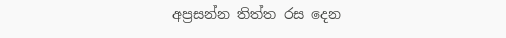අප්‍රසන්න තිත්ත රස දෙන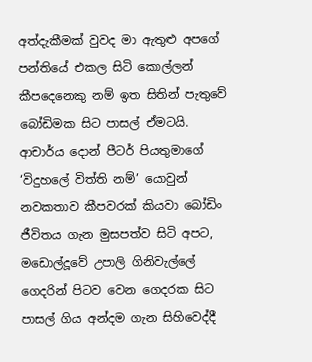අත්දැකීමක් වුවද මා ඇතුළු අපගේ පන්තියේ එකල සිටි කොල්ලන් කීපදෙනෙකු නම් ඉත සිතින් පැතුවේ බෝඩිමක සිට පාසල් ඒමටයි. ආචාර්ය දොන් පීටර් පියතුමාගේ ‘විදුහලේ විත්ති නම්’ යොවුන් නවකතාව කීපවරක් කියවා බෝඩිං ජීවිතය ගැන මුසපත්ව සිටි අපට, මඩොල්දූවේ උපාලි ගිනිවැල්ලේ ගෙදරින් පිටව වෙන ගෙදරක සිට පාසල් ගිය අන්දම ගැන සිහිවෙද්දී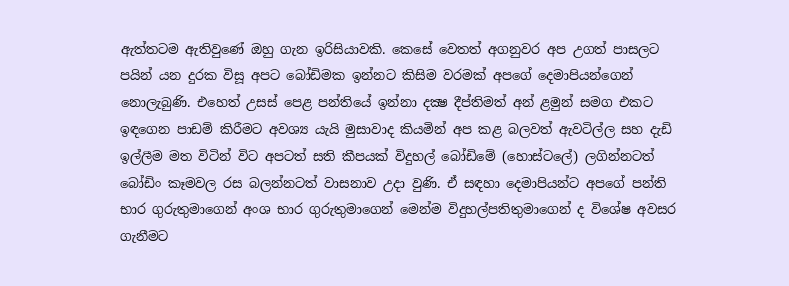ඇත්තටම ඇතිවුණේ ඔහු ගැන ඉරිසියාවකි. කෙසේ වෙතත් අගනුවර අප උගත් පාසලට පයින් යන දුරක විසූ අපට බෝඩිමක ඉන්නට කිසිම වරමක් අපගේ දෙමාපියන්ගෙන් නොලැබුණි. එහෙත් උසස් පෙළ පන්තියේ ඉන්නා දක්‍ෂ දීප්තිමත් අන් ළමුන් සමග එකට ඉඳගෙන පාඩම් කිරීමට අවශ්‍ය යැයි මුසාවාද කියමින් අප කළ බලවත් ඇවටිල්ල සහ දැඩි ඉල්ලීම මත විටින් විට අපටත් සති කීපයක් විදුහල් බෝඩිමේ (හොස්ටලේ) ලගින්නටත් බෝඩිං කෑමවල රස බලන්නටත් වාසනාව උදා වුණි. ඒ සඳහා දෙමාපියන්ට අපගේ පන්ති භාර ගුරුතුමාගෙන් අංශ භාර ගුරුතුමාගෙන් මෙන්ම විදුහල්පතිතුමාගෙන් ද විශේෂ අවසර ගැනීමට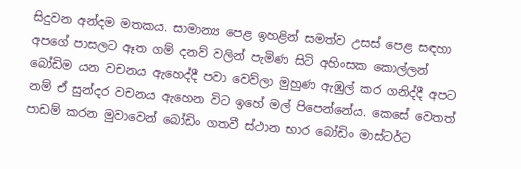සිදුවන අන්දම මතකය. සාමාන්‍ය පෙළ ඉහළින් සමත්ව උසස් පෙළ සඳහා අපගේ පාසලට ඈත ගම් දනව් වලින් පැමිණ සිටි අහිංසක කොල්ලන් බෝඩිම යන වචනය ඇහෙද්දී පවා වෙව්ලා මුහුණ ඇඹුල් කර ගනිද්දී අපට නම් ඒ සුන්දර වචනය ඇහෙන විට ඉහේ මල් පිපෙන්නේය. කෙසේ වෙතත් පාඩම් කරන මුවාවෙන් බෝඩිං ගතවී ස්ථාන භාර බෝඩිං මාස්ටර්ට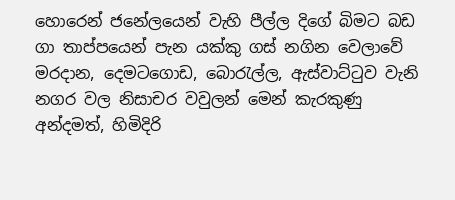හොරෙන් ජනේලයෙන් වැහි පීල්ල දිගේ බිමට බඩ ගා තාප්පයෙන් පැන යක්කු ගස් නගින වෙලාවේ මරදාන, දෙමටගොඩ, බොරැල්ල, ඇස්වාට්ටුව වැනි නගර වල නිසාචර වවුලන් මෙන් කැරකුණු අන්දමත්, හිමිදිරි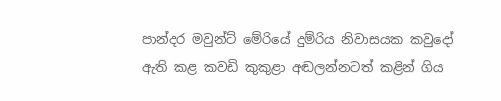පාන්දර මවුන්ට් මේරියේ දුම්රිය නිවාසයක කවුදෝ ඇති කළ කවඩි කුකුළා අඬලන්නටත් කළින් ගිය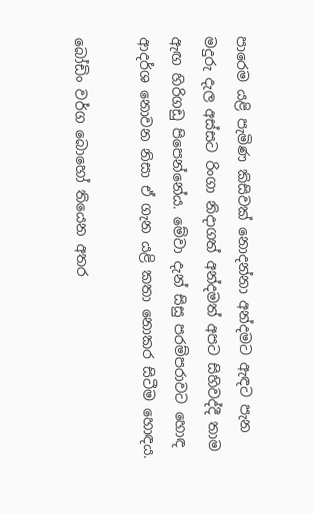පාරෙම යළි පැමිණ කිසිවක් නොදන්නා අන්දමට ඇඳට පැන මදුරු දැල අස්සට රිංගා නිදාගත් අන්දමත් අපට සිහිවද්දී තාම ඇඟ හිරිගඩු පිපෙන්නේය. මේවා දැන් සිසු පරම්පරාවට හොඳ ආදර්ශ නොවන නිසා ඒ ගැන යළි කතා නොකර සිටීම හොඳය.

බෝඩිං වර්ග බොහෝ තියෙන අතර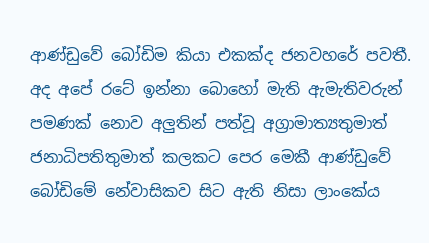ආණ්ඩුවේ බෝඩිම කියා එකක්ද ජනවහරේ පවතී. අද අපේ රටේ ඉන්නා බොහෝ මැති ඇමැතිවරුන් පමණක් නොව අලුතින් පත්වූ අග්‍රාමාත්‍යතුමාත් ජනාධිපතිතුමාත් කලකට පෙර මෙකී ආණ්ඩුවේ බෝඩිමේ නේවාසිකව සිට ඇති නිසා ලාංකේය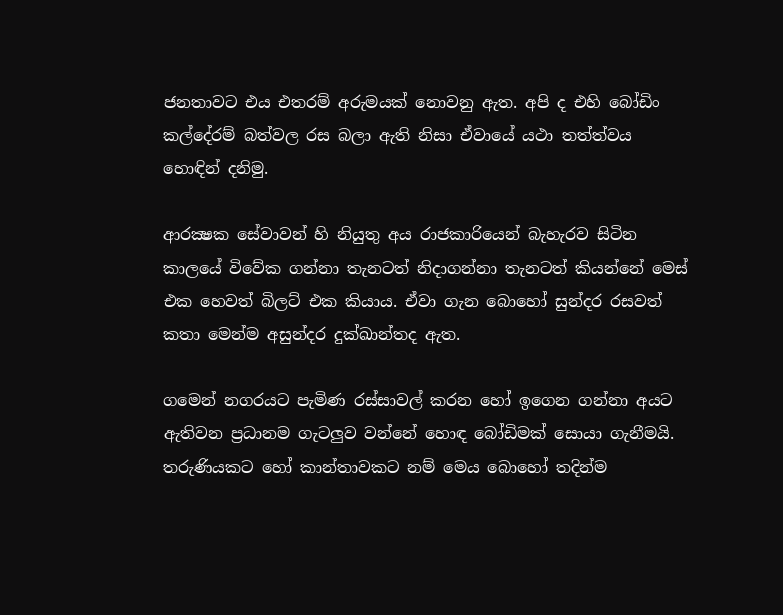ජනතාවට එය එතරම් අරුමයක් නොවනු ඇත. අපි ද එහි බෝඩිං කල්දේරම් බත්වල රස බලා ඇති නිසා ඒවායේ යථා තත්ත්වය හොඳින් දනිමු.

ආරක්‍ෂක සේවාවන් හි නියුතු අය රාජකාරියෙන් බැහැරව සිටින කාලයේ විවේක ගන්නා තැනටත් නිදාගන්නා තැනටත් කියන්නේ මෙස් එක හෙවත් බිලට් එක කියාය. ඒවා ගැන බොහෝ සුන්දර රසවත් කතා මෙන්ම අසුන්දර දුක්ඛාන්තද ඇත.

ගමෙන් නගරයට පැමිණ රස්සාවල් කරන හෝ ඉගෙන ගන්නා අයට ඇතිවන ප්‍රධානම ගැටලුව වන්නේ හොඳ බෝඩිමක් සොයා ගැනීමයි. තරුණියකට හෝ කාන්තාවකට නම් මෙය බොහෝ තදින්ම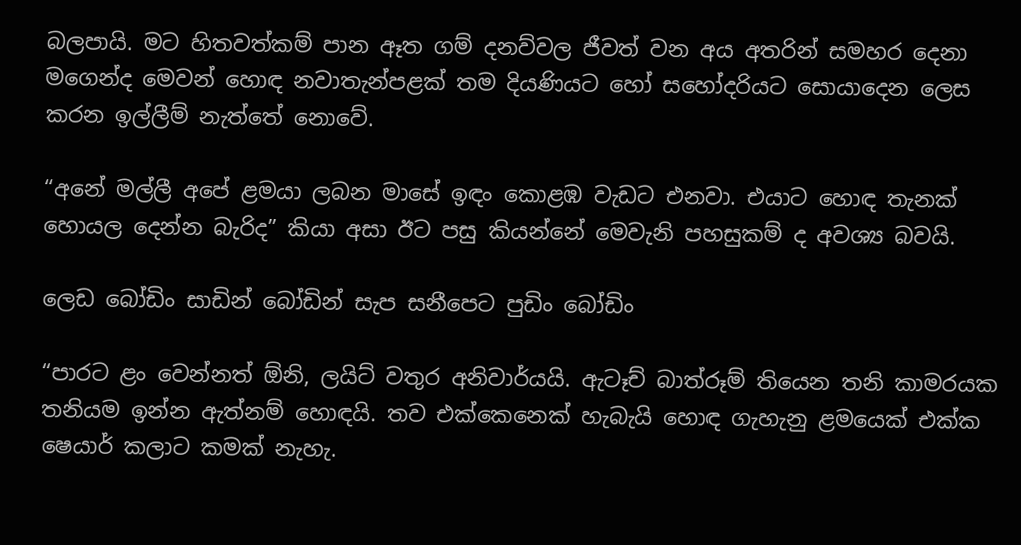බලපායි. මට හිතවත්කම් පාන ඈත ගම් දනව්වල ජීවත් වන අය අතරින් සමහර දෙනා මගෙන්ද මෙවන් හොඳ නවාතැන්පළක් තම දියණියට හෝ සහෝදරියට සොයාදෙන ලෙස කරන ඉල්ලීම් නැත්තේ නොවේ.

“අනේ මල්ලී අපේ ළමයා ලබන මාසේ ඉඳං කොළඹ වැඩට එනවා. එයාට හොඳ තැනක් හොයල දෙන්න බැරිද” කියා අසා ඊට පසු කියන්නේ මෙවැනි පහසුකම් ද අවශ්‍ය බවයි.

ලෙඩ බෝඩිං සාඩින් බෝඩින් සැප සනීපෙට පුඩිං බෝඩිං

“පාරට ළං වෙන්නත් ඕනි, ලයිට් වතුර අනිවාර්යයි. ඇටෑච් බාත්රූම් තියෙන තනි කාමරයක තනියම ඉන්න ඇත්නම් හොඳයි. තව එක්කෙනෙක් හැබැයි හොඳ ගැහැනු ළමයෙක් එක්ක ෂෙයාර් කලාට කමක් නැහැ.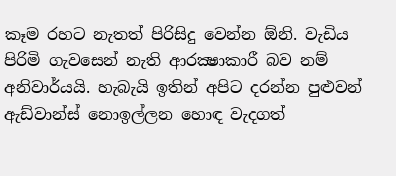කෑම රහට නැතත් පිරිසිදු වෙන්න ඕනි. වැඩිය පිරිමි ගැවසෙන් නැති ආරක්‍ෂාකාරී බව නම් අනිවාර්යයි. හැබැයි ඉතින් අපිට දරන්න පුළුවන් ඇඩ්වාන්ස් නොඉල්ලන හොඳ වැදගත්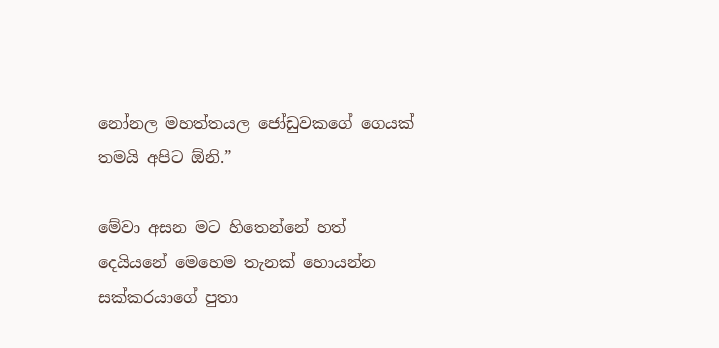නෝනල මහත්තයල ජෝඩුවකගේ ගෙයක් තමයි අපිට ඕනි.”

මේවා අසන මට හිතෙන්නේ හත් දෙයියනේ මෙහෙම තැනක් හොයන්න සක්කරයාගේ පුතා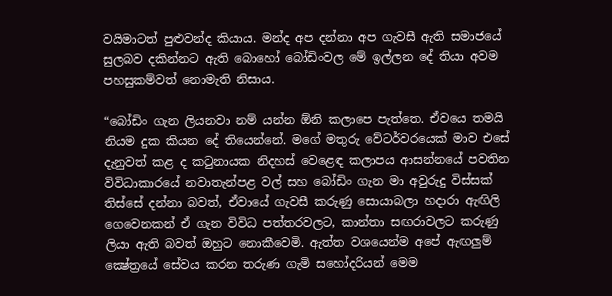වයිමාටත් පුළුවන්ද කියාය. මන්ද අප දන්නා අප ගැවසී ඇති සමාජයේ සුලබව දකින්නට ඇති බොහෝ බෝඩිංවල මේ ඉල්ලන දේ තියා අවම පහසුකම්වත් නොමැති නිසාය.

“බෝඩිං ගැන ලියනවා නම් යන්න ඕනි කලාපෙ පැත්තෙ. ඒවයෙ තමයි නියම දුක කියන දේ තියෙන්නේ. මගේ මතුරු වේටර්වරයෙක් මාව එසේ දැනුවත් කළ ද කටුනායක නිදහස් වෙළෙඳ කලාපය ආසන්නයේ පවතින විවිධාකාරයේ නවාතැන්පළ වල් සහ බෝඩිං ගැන මා අවුරුදු විස්සක් තිස්සේ දන්නා බවත්, ඒවායේ ගැවසී කරුණු සොයාබලා හදාරා ඇඟිලි ගෙවෙනකන් ඒ ගැන විවිධ පත්තරවලට, කාන්තා සඟරාවලට කරුණු ලියා ඇති බවත් ඔහුට නොකීවෙමි. ඇත්ත වශයෙන්ම අපේ ඇඟලුම් ක්‍ෂේත්‍රයේ සේවය කරන තරුණ ගැමි සහෝදරියන් මෙම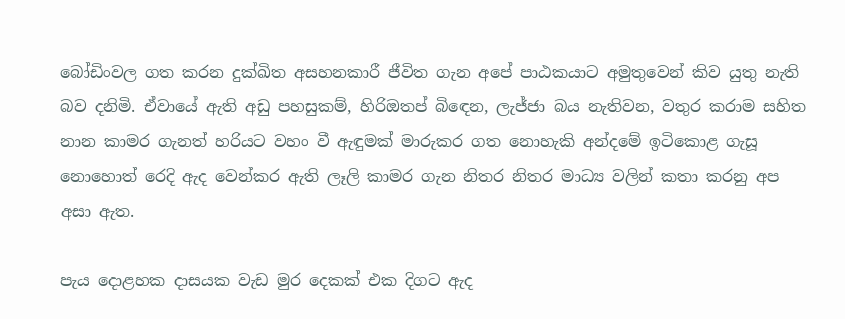බෝඩිංවල ගත කරන දුක්ඛිත අසහනකාරී ජීවිත ගැන අපේ පාඨකයාට අමුතුවෙන් කිව යුතු නැති බව දනිමි. ඒවායේ ඇති අඩු පහසුකම්, හිරිඔතප් බිඳෙන, ලැජ්ජා බය නැතිවන, වතුර කරාම සහිත නාන කාමර ගැනත් හරියට වහං වී ඇඳුමක් මාරුකර ගත නොහැකි අන්දමේ ඉටිකොළ ගැසූ නොහොත් රෙදි ඇද වෙන්කර ඇති ලෑලි කාමර ගැන නිතර නිතර මාධ්‍ය වලින් කතා කරනු අප අසා ඇත.

පැය දොළහක දාසයක වැඩ මුර දෙකක් එක දිගට ඇද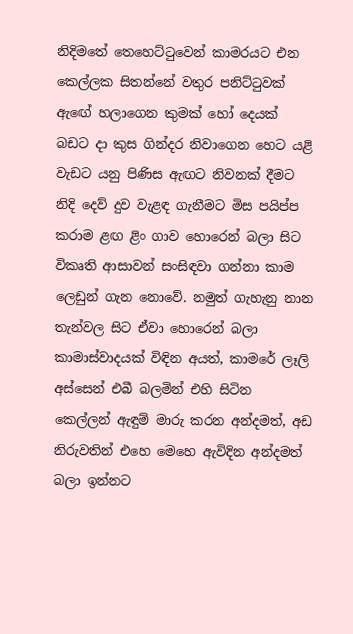නිදිමතේ තෙහෙට්ටුවෙන් කාමරයට එන කෙල්ලක සිතන්නේ වතුර පනිට්ටුවක් ඇඟේ හලාගෙන කුමක් හෝ දෙයක් බඩට දා කුස ගින්දර නිවාගෙන හෙට යළි වැඩට යනු පිණිස ඇඟට නිවනක් දීමට නිදි දෙව් දුව වැළඳ ගැනීමට මිස පයිප්ප කරාම ළඟ ළිං ගාව හොරෙන් බලා සිට විකෘති ආසාවන් සංසිඳවා ගන්නා කාම ලෙඩුන් ගැන නොවේ. නමුත් ගැහැනු නාන තැන්වල සිට ඒවා හොරෙන් බලා කාමාස්වාදයක් විඳින අයත්, කාමරේ ලෑලි අස්සෙන් එබී බලමින් එහි සිටින කෙල්ලන් ඇඳුම් මාරු කරන අන්දමත්, අඩ නිරුවතින් එහෙ මෙහෙ ඇවිදින අන්දමත් බලා ඉන්නට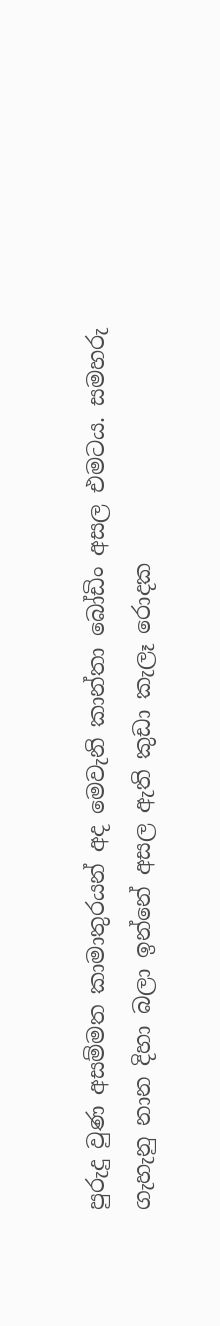පුරුදු වුණ අසම්මත කාමාතුරයන් අද මෙවැනි කාන්තා බෝඩිං අසල එමටය. සමහරු ගැහැනු නාන දිහා බලා ඉන්නේ අසල ඇති කුඩා කැලෑ රොදක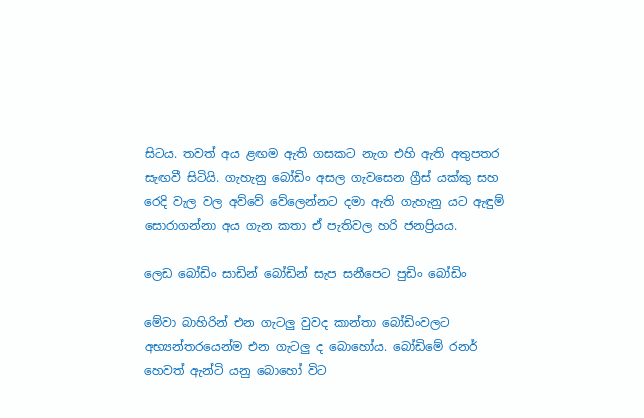සිටය. තවත් අය ළඟම ඇති ගසකට නැග එහි ඇති අතුපතර සැඟවී සිටියි. ගැහැනු බෝඩිං අසල ගැවසෙන ග්‍රීස් යක්කු සහ රෙදි වැල වල අව්වේ වේලෙන්නට දමා ඇති ගැහැනු යට ඇඳුම් සොරාගන්නා අය ගැන කතා ඒ පැතිවල හරි ජනප්‍රියය.

ලෙඩ බෝඩිං සාඩින් බෝඩින් සැප සනීපෙට පුඩිං බෝඩිං

මේවා බාහිරින් එන ගැටලු වුවද කාන්තා බෝඩිංවලට අභ්‍යන්තරයෙන්ම එන ගැටලු ද බොහෝය. බෝඩිමේ රනර් හෙවත් ඇන්ටි යනු බොහෝ විට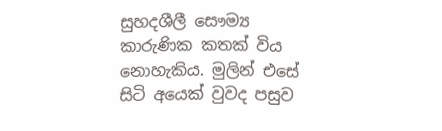සුහදශීලී සෞම්‍ය කාරුණික කතක් විය නොහැකිය. මුලින් එසේ සිටි අයෙක් වුවද පසුව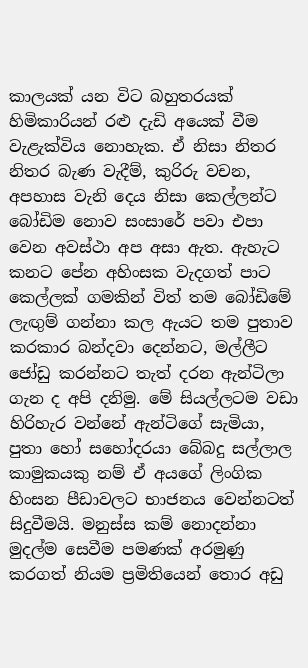කාලයක් යන විට බහුතරයක් හිමිකාරියන් රළු දැඩි අයෙක් වීම වැළැක්විය නොහැක. ඒ නිසා නිතර නිතර බැණ වැදීම්, කුරිරු වචන, අපහාස වැනි දෙය නිසා කෙල්ලන්ට බෝඩිම නොව සංසාරේ පවා එපා වෙන අවස්ථා අප අසා ඇත. ඇහැට කනට පේන අහිංසක වැදගත් පාට කෙල්ලක් ගමකින් විත් තම බෝඩිමේ ලැඟුම් ගන්නා කල ඇයට තම පුතාව කරකාර බන්දවා දෙන්නට, මල්ලීට ජෝඩු කරන්නට තැත් දරන ඇන්ටිලා ගැන ද අපි දනිමු. මේ සියල්ලටම වඩා හිරිහැර වන්නේ ඇන්ටිගේ සැමියා, පුතා හෝ සහෝදරයා බේබදු සල්ලාල කාමුකයකු නම් ඒ අයගේ ලිංගික හිංසන පීඩාවලට භාජනය වෙන්නටත් සිදුවීමයි. මනුස්ස කම් නොදන්නා මුදල්ම සෙවීම පමණක් අරමුණු කරගත් නියම ප්‍රමිතියෙන් තොර අඩු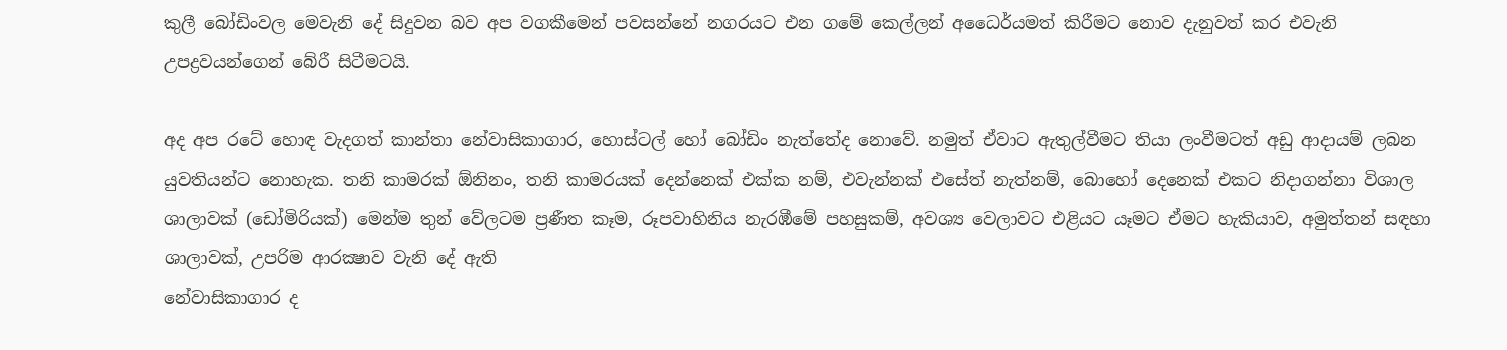කුලී බෝඩිංවල මෙවැනි දේ සිදුවන බව අප වගකීමෙන් පවසන්නේ නගරයට එන ගමේ කෙල්ලන් අධෛර්යමත් කිරීමට නොව දැනුවත් කර එවැනි උපද්‍රවයන්ගෙන් බේරී සිටීමටයි.

අද අප රටේ හොඳ වැදගත් කාන්තා නේවාසිකාගාර, හොස්ටල් හෝ බෝඩිං නැත්තේද නොවේ. නමුත් ඒවාට ඇතුල්වීමට තියා ලංවීමටත් අඩු ආදායම් ලබන යුවතියන්ට නොහැක. තනි කාමරක් ඕනිනං, තනි කාමරයක් දෙන්නෙක් එක්ක නම්, එවැන්නක් එසේත් නැත්නම්, බොහෝ දෙනෙක් එකට නිදාගන්නා විශාල ශාලාවක් (ඩෝමිරියක්) මෙන්ම තුන් වේලටම ප්‍රණීත කෑම, රූපවාහිනිය නැරඹීමේ පහසුකම්, අවශ්‍ය වෙලාවට එළියට යෑමට ඒමට හැකියාව, අමුත්තන් සඳහා ශාලාවක්, උපරිම ආරක්‍ෂාව වැනි දේ ඇති
නේවාසිකාගාර ද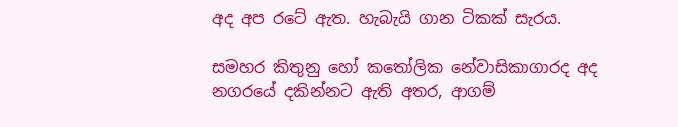අද අප රටේ ඇත. හැබැයි ගාන ටිකක් සැරය.

සමහර කිතුනු හෝ කතෝලික නේවාසිකාගාරද අද නගරයේ දකින්නට ඇති අතර, ආගම්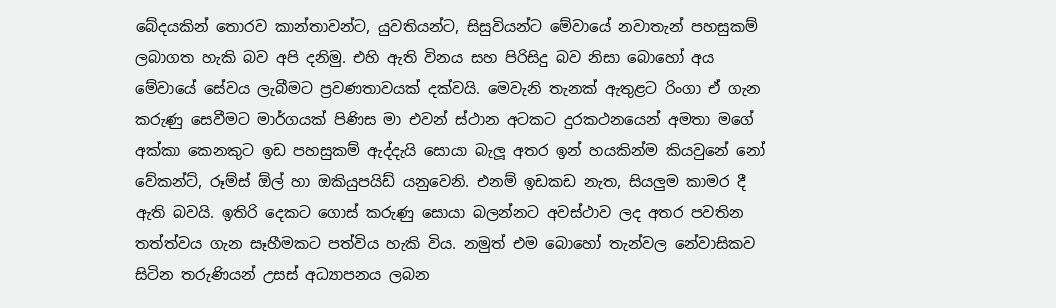බේදයකින් තොරව කාන්තාවන්ට, යුවතියන්ට, සිසුවියන්ට මේවායේ නවාතැන් පහසුකම් ලබාගත හැකි බව අපි දනිමු. එහි ඇති විනය සහ පිරිසිදු බව නිසා බොහෝ අය මේවායේ සේවය ලැබීමට ප්‍රවණතාවයක් දක්වයි. මෙවැනි තැනක් ඇතුළට රිංගා ඒ ගැන කරුණු සෙවීමට මාර්ගයක් පිණිස මා එවන් ස්ථාන අටකට දුරකථනයෙන් අමතා මගේ අක්කා කෙනකුට ඉඩ පහසුකම් ඇද්දැයි සොයා බැලූ අතර ඉන් හයකින්ම කියවුනේ නෝ වේකන්ට්, රූම්ස් ඕල් හා ඔකියුපයිඩ් යනුවෙනි. එනම් ඉඩකඩ නැත, සියලුම කාමර දී ඇති බවයි. ඉතිරි දෙකට ගොස් කරුණු සොයා බලන්නට අවස්ථාව ලද අතර පවතින තත්ත්වය ගැන සෑහීමකට පත්විය හැකි විය. නමුත් එම බොහෝ තැන්වල නේවාසිකව සිටින තරුණියන් උසස් අධ්‍යාපනය ලබන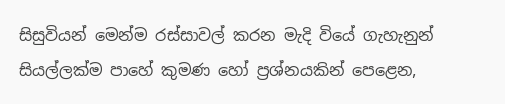සිසුවියන් මෙන්ම රස්සාවල් කරන මැදි වියේ ගැහැනුන් සියල්ලක්ම පාහේ කුමණ හෝ ප්‍රශ්නයකින් පෙළෙන,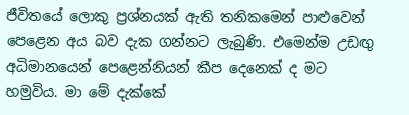ජීවිතයේ ලොකු ප්‍රශ්නයක් ඇති තනිකමෙන් පාළුවෙන් පෙළෙන අය බව දැක ගන්නට ලැබුණි. එමෙන්ම උඩඟු අධිමානයෙන් පෙළෙන්නියන් කීප දෙනෙක් ද මට හමුවිය. මා මේ දැක්කේ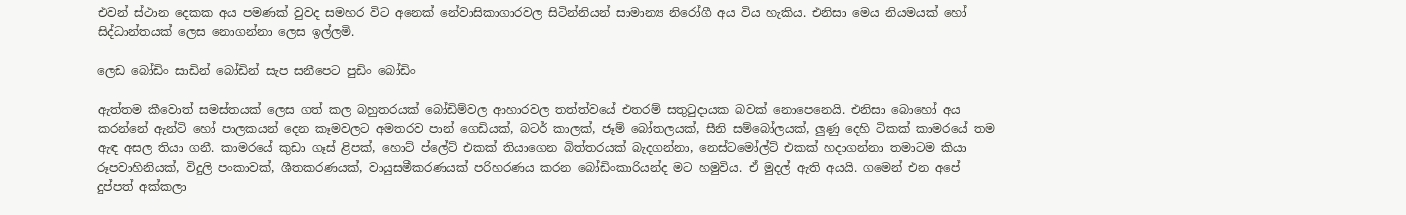එවන් ස්ථාන දෙකක අය පමණක් වුවද සමහර විට අනෙක් නේවාසිකාගාරවල සිටින්නියන් සාමාන්‍ය නිරෝගී අය විය හැකිය. එනිසා මෙය නියමයක් හෝ සිද්ධාන්තයක් ලෙස නොගන්නා ලෙස ඉල්ලමි.

ලෙඩ බෝඩිං සාඩින් බෝඩින් සැප සනීපෙට පුඩිං බෝඩිං

ඇත්තම කීවොත් සමස්තයක් ලෙස ගත් කල බහුතරයක් බෝඩිම්වල ආහාරවල තත්ත්වයේ එතරම් සතුටුදායක බවක් නොපෙනෙයි. එනිසා බොහෝ අය කරන්නේ ඇන්ටි හෝ පාලකයන් දෙන කෑමවලට අමතරව පාන් ගෙඩියක්, බටර් කාලක්, ජෑම් බෝතලයක්, සීනි සම්බෝලයක්, ලුණු දෙහි ටිකක් කාමරයේ තම ඇඳ අසල තියා ගනී. කාමරයේ කුඩා ගෑස් ළිපක්, හොට් ප්ලේට් එකක් තියාගෙන බිත්තරයක් බැදගන්නා, නෙස්ටමෝල්ට් එකක් හදාගන්නා තමාටම කියා රූපවාහිනියක්, විදුලි පංකාවක්, ශීතකරණයක්, වායුසමීකරණයක් පරිහරණය කරන බෝඩිංකාරියන්ද මට හමුවිය. ඒ මුදල් ඇති අයයි. ගමෙන් එන අපේ දුප්පත් අක්කලා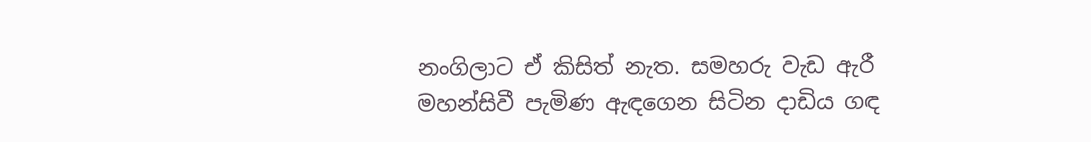නංගිලාට ඒ කිසිත් නැත. සමහරු වැඩ ඇරී මහන්සිවී පැමිණ ඇඳගෙන සිටින දාඩිය ගඳ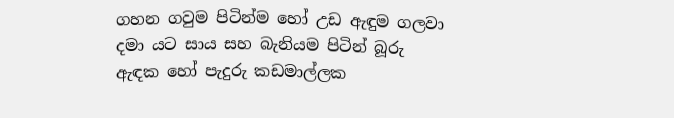ගහන ගවුම පිටින්ම හෝ උඩ ඇඳුම ගලවා දමා යට සාය සහ බැනියම පිටින් බූරු ඇඳක හෝ පැදුරු කඩමාල්ලක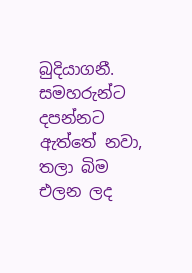බුදියාගනී. සමහරුන්ට දපන්නට ඇත්තේ නවා, තලා බිම එලන ලද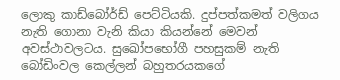ලොකු කාඩ්බෝර්ඩ් පෙට්ටියකි. දුප්පත්කමත් වලිගය නැති ගොනා වැනි කියා කියන්නේ මෙවන් අවස්ථාවලටය. සුඛෝපභෝගී පහසුකම් නැති බෝඩිංවල කෙල්ලන් බහුතරයකගේ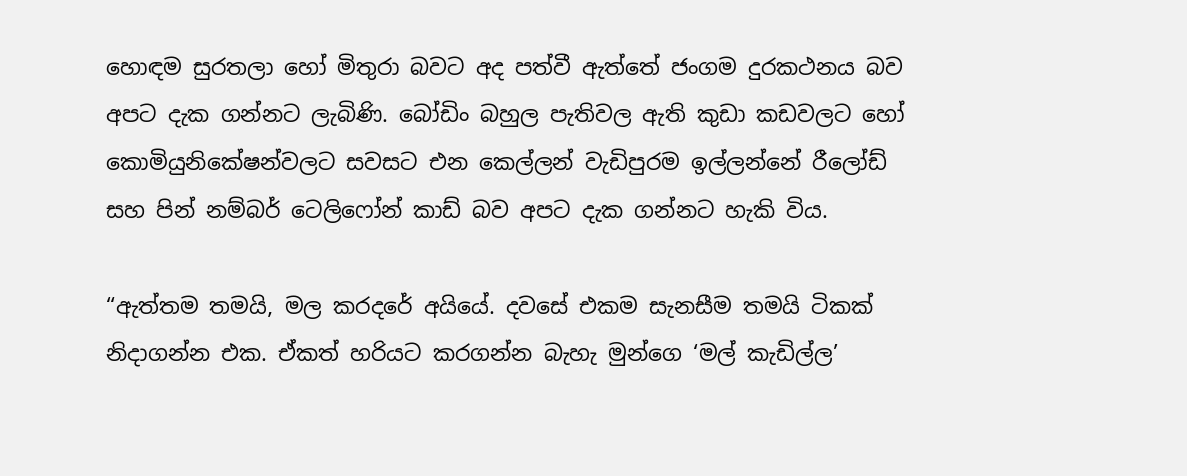හොඳම සුරතලා හෝ මිතුරා බවට අද පත්වී ඇත්තේ ජංගම දුරකථනය බව අපට දැක ගන්නට ලැබිණි. බෝඩිං බහුල පැතිවල ඇති කුඩා කඩවලට හෝ කොමියුනිකේෂන්වලට සවසට එන කෙල්ලන් වැඩිපුරම ඉල්ලන්නේ රීලෝඩ් සහ පින් නම්බර් ටෙලිෆෝන් කාඩ් බව අපට දැක ගන්නට හැකි විය.

“ඇත්තම තමයි, මල කරදරේ අයියේ. දවසේ එකම සැනසීම තමයි ටිකක් නිදාගන්න එක. ඒකත් හරියට කරගන්න බැහැ මුන්ගෙ ‘මල් කැඩිල්ල’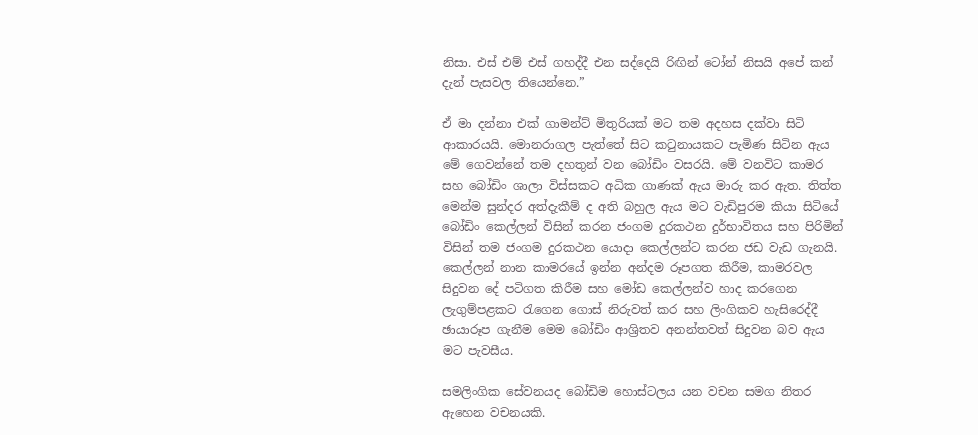නිසා. එස් එම් එස් ගහද්දී එන සද්දෙයි රිඟින් ටෝන් නිසයි අපේ කන් දැන් පැසවල තියෙන්නෙ.”

ඒ මා දන්නා එක් ගාමන්ට් මිතුරියක් මට තම අදහස දක්වා සිටි ආකාරයයි. මොනරාගල පැත්තේ සිට කටුනායකට පැමිණ සිටින ඇය මේ ගෙවන්නේ තම දහතුන් වන බෝඩිං වසරයි. මේ වනවිට කාමර සහ බෝඩිං ශාලා විස්සකට අධික ගාණක් ඇය මාරු කර ඇත. තිත්ත මෙන්ම සුන්දර අත්දැකීම් ද අති බහුල ඇය මට වැඩිපුරම කියා සිටියේ බෝඩිං කෙල්ලන් විසින් කරන ජංගම දුරකථන දුර්භාවිතය සහ පිරිමින් විසින් තම ජංගම දුරකථන යොදා කෙල්ලන්ට කරන ජඩ වැඩ ගැනයි. කෙල්ලන් නාන කාමරයේ ඉන්න අන්දම රූපගත කිරීම, කාමරවල සිදුවන දේ පටිගත කිරීම සහ මෝඩ කෙල්ලන්ව හාද කරගෙන ලැගුම්පළකට රැගෙන ගොස් නිරුවත් කර සහ ලිංගිකව හැසිරෙද්දී ඡායාරූප ගැනීම මෙම බෝඩිං ආශ්‍රිතව අනන්තවත් සිදුවන බව ඇය මට පැවසීය.

සමලිංගික සේවනයද බෝඩිම හොස්ටලය යන වචන සමග නිතර ඇහෙන වචනයකි.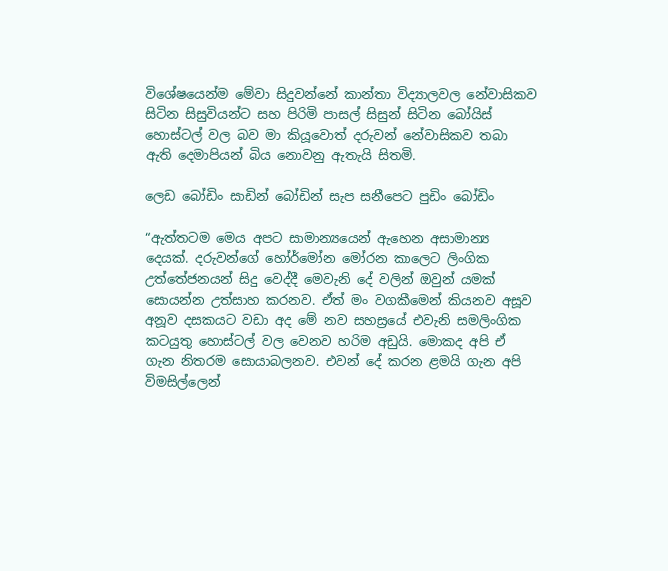විශේෂයෙන්ම මේවා සිදුවන්නේ කාන්තා විද්‍යාලවල නේවාසිකව සිටින සිසුවියන්ට සහ පිරිමි පාසල් සිසුන් සිටින බෝයිස් හොස්ටල් වල බව මා කියූවොත් දරුවන් නේවාසිකව තබා ඇති දෙමාපියන් බිය නොවනු ඇතැයි සිතමි.

ලෙඩ බෝඩිං සාඩින් බෝඩින් සැප සනීපෙට පුඩිං බෝඩිං

“ඇත්තටම මෙය අපට සාමාන්‍යයෙන් ඇහෙන අසාමාන්‍ය දෙයක්. දරුවන්ගේ හෝර්මෝන මෝරන කාලෙට ලිංගික උත්තේජනයන් සිදු වෙද්දී මෙවැනි දේ වලින් ඔවුන් යමක් සොයන්න උත්සාහ කරනව. ඒත් මං වගකීමෙන් කියනව අසූව අනූව දසකයට වඩා අද මේ නව සහස්‍රයේ එවැනි සමලිංගික කටයුතු හොස්ටල් වල වෙනව හරිම අඩුයි. මොකද අපි ඒ ගැන නිතරම සොයාබලනව. එවන් දේ කරන ළමයි ගැන අපි විමසිල්ලෙන්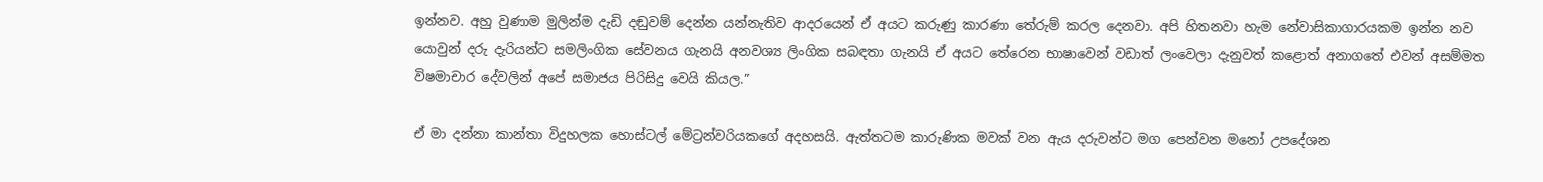ඉන්නව. අහු වුණාම මුලින්ම දැඩි දඬුවම් දෙන්න යන්නැතිව ආදරයෙන් ඒ අයට කරුණු කාරණා තේරුම් කරල දෙනවා. අපි හිතනවා හැම නේවාසිකාගාරයකම ඉන්න නව යොවුන් දරු දැරියන්ට සමලිංගික සේවනය ගැනයි අනවශ්‍ය ලිංගික සබඳතා ගැනයි ඒ අයට තේරෙන භාෂාවෙන් වඩාත් ලංවෙලා දැනුවත් කළොත් අනාගතේ එවන් අසම්මත විෂමාචාර දේවලින් අපේ සමාජය පිරිසිදු වෙයි කියල.”

ඒ මා දන්නා කාන්තා විදුහලක හොස්ටල් මේට්‍රන්වරියකගේ අදහසයි. ඇත්තටම කාරුණික මවක් වන ඇය දරුවන්ට මග පෙන්වන මනෝ උපදේශන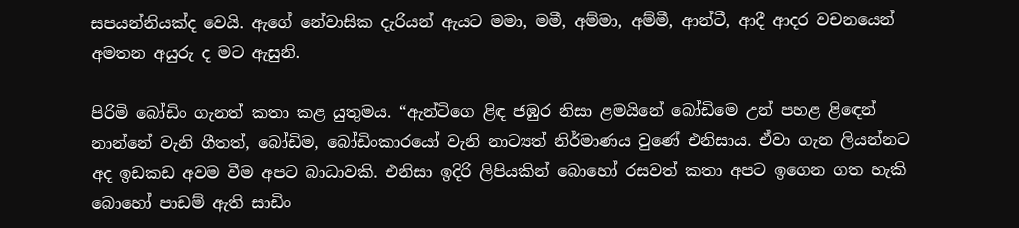සපයන්නියක්ද වෙයි. ඇගේ නේවාසික දැරියන් ඇයට මමා, මමී, අම්මා, අම්මී, ආන්ටී, ආදී ආදර වචනයෙන් අමතන අයුරු ද මට ඇසුනි.

පිරිමි බෝඩිං ගැනත් කතා කළ යුතුමය. “ඇන්ටිගෙ ළිඳ ජඹුර නිසා ළමයිනේ බෝඩිමෙ උන් පහළ ළිඳෙන් නාන්නේ වැනි ගීතත්, බෝඩිම, බෝඩිංකාරයෝ වැනි නාට්‍යත් නිර්මාණය වුණේ එනිසාය. ඒවා ගැන ලියන්නට අද ඉඩකඩ අවම වීම අපට බාධාවකි. එනිසා ඉදිරි ලිපියකින් බොහෝ රසවත් කතා අපට ඉගෙන ගත හැකි බොහෝ පාඩම් ඇති සාඩිං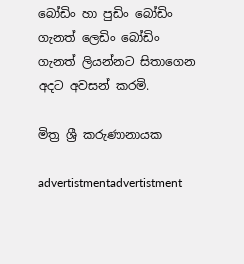බෝඩිං හා පුඩිං බෝඩිං ගැනත් ලෙඩිං බෝඩිං ගැනත් ලියන්නට සිතාගෙන අදට අවසන් කරමි.

මිත්‍ර ශ්‍රී කරුණානායක

advertistmentadvertistment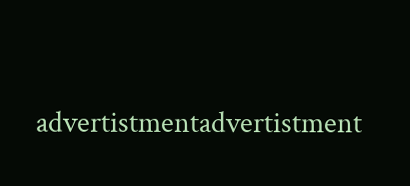advertistmentadvertistment